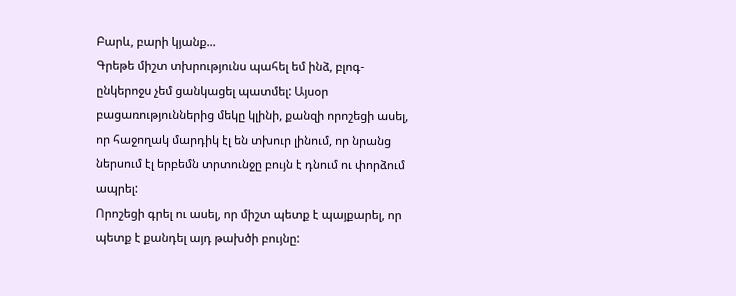Բարև, բարի կյանք...
Գրեթե միշտ տխրությունս պահել եմ ինձ, բլոգ-ընկերոջս չեմ ցանկացել պատմել: Այսօր բացառություններից մեկը կլինի, քանզի որոշեցի ասել, որ հաջողակ մարդիկ էլ են տխուր լինում, որ նրանց ներսում էլ երբեմն տրտունջը բույն է դնում ու փորձում ապրել:
Որոշեցի գրել ու ասել, որ միշտ պետք է պայքարել, որ պետք է քանդել այդ թախծի բույնը: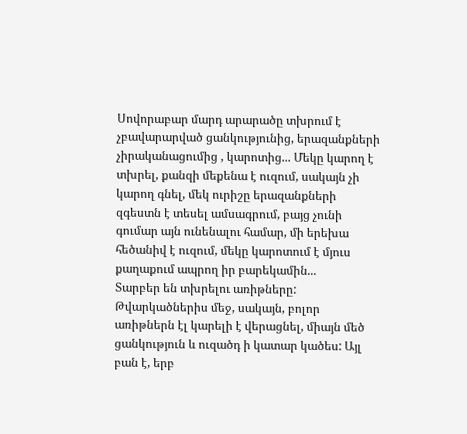Սովորաբար մարդ արարածը տխրում է չբավարարված ցանկությունից, երազանքների չիրականացումից , կարոտից... Մեկը կարող է տխրել, քանզի մեքենա է ուզում, սակայն չի կարող գնել, մեկ ուրիշը երազանքների զգեստն է տեսել ամսագրում, բայց չունի գումար այն ունենալու համար, մի երեխա հեծանիվ է ուզում, մեկը կարոտում է մյուս քաղաքում ապրող իր բարեկամին...
Տարբեր են տխրելու առիթները:
Թվարկածներիս մեջ, սակայն, բոլոր առիթներն էլ կարելի է վերացնել, միայն մեծ ցանկություն և ուզածդ ի կատար կածես: Այլ բան է, երբ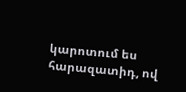կարոտում ես հարազատիդ, ով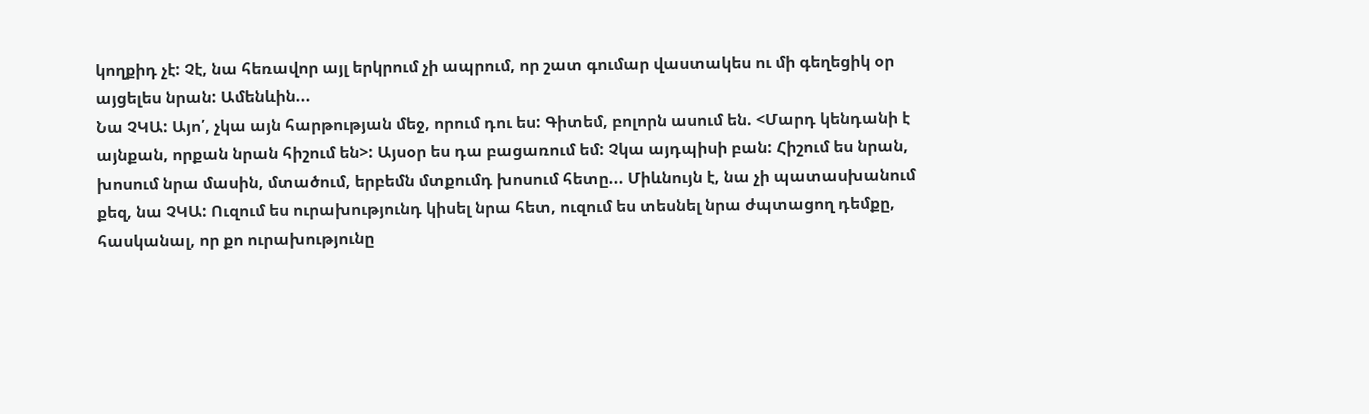կողքիդ չէ: Չէ, նա հեռավոր այլ երկրում չի ապրում, որ շատ գումար վաստակես ու մի գեղեցիկ օր այցելես նրան: Ամենևին...
Նա ՉԿԱ: Այո՛, չկա այն հարթության մեջ, որում դու ես: Գիտեմ, բոլորն ասում են. <Մարդ կենդանի է այնքան, որքան նրան հիշում են>: Այսօր ես դա բացառում եմ: Չկա այդպիսի բան: Հիշում ես նրան, խոսում նրա մասին, մտածում, երբեմն մտքումդ խոսում հետը... Միևնույն է, նա չի պատասխանում քեզ, նա ՉԿԱ: Ուզում ես ուրախությունդ կիսել նրա հետ, ուզում ես տեսնել նրա ժպտացող դեմքը, հասկանալ, որ քո ուրախությունը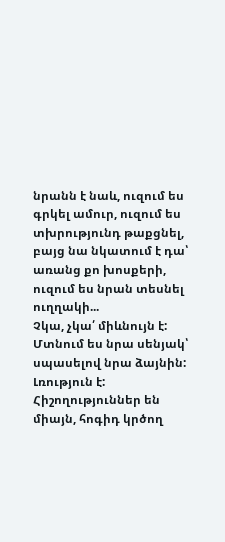նրանն է նաև, ուզում ես գրկել ամուր, ուզում ես տխրությունդ թաքցնել, բայց նա նկատում է դա՝ առանց քո խոսքերի, ուզում ես նրան տեսնել ուղղակի...
Չկա, չկա՛ միևնույն է:
Մտնում ես նրա սենյակ՝ սպասելով նրա ձայնին: Լռություն է:
Հիշողություններ են միայն, հոգիդ կրծող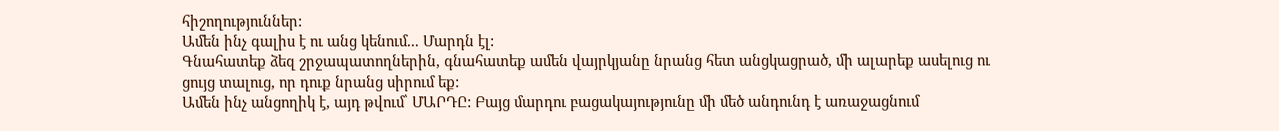հիշողություններ:
Ամեն ինչ գալիս է ու անց կենում... Մարդն էլ:
Գնահատեք ձեզ շրջապատողներին, գնահատեք ամեն վայրկյանը նրանց հետ անցկացրած, մի ալարեք ասելուց ու ցույց տալուց, որ դուք նրանց սիրում եք:
Ամեն ինչ անցողիկ է, այդ թվում՝ ՄԱՐԴԸ: Բայց մարդու բացակայությունը մի մեծ անդունդ է առաջացնում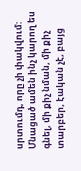սրտումդ, որը չի փակվում: Մնացած ամեն ինչ կարող ես գնել, մի քիչ նման, մի քիչ տարբեր, էական չէ, բայց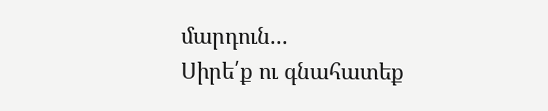մարդուն...
Սիրե՛ք ու գնահատեք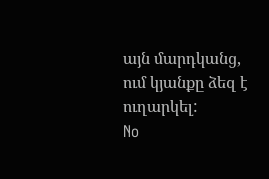այն մարդկանց, ում կյանքը ձեզ է ուղարկել:
No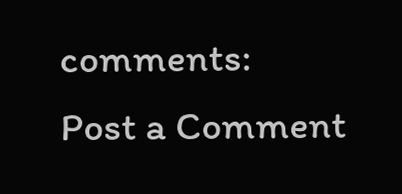comments:
Post a Comment